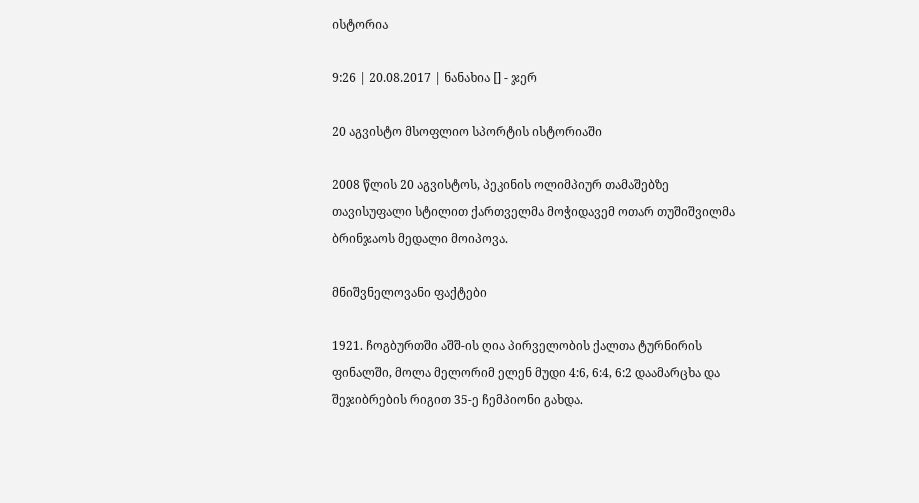ისტორია

9:26 | 20.08.2017 | ნანახია [] - ჯერ

20 აგვისტო მსოფლიო სპორტის ისტორიაში

2008 წლის 20 აგვისტოს, პეკინის ოლიმპიურ თამაშებზე თავისუფალი სტილით ქართველმა მოჭიდავემ ოთარ თუშიშვილმა ბრინჯაოს მედალი მოიპოვა.

მნიშვნელოვანი ფაქტები

1921. ჩოგბურთში აშშ-ის ღია პირველობის ქალთა ტურნირის ფინალში, მოლა მელორიმ ელენ მუდი 4:6, 6:4, 6:2 დაამარცხა და შეჯიბრების რიგით 35-ე ჩემპიონი გახდა.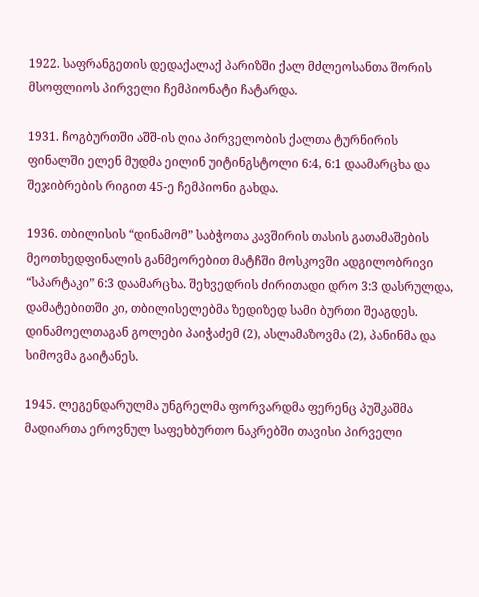1922. საფრანგეთის დედაქალაქ პარიზში ქალ მძლეოსანთა შორის მსოფლიოს პირველი ჩემპიონატი ჩატარდა.

1931. ჩოგბურთში აშშ-ის ღია პირველობის ქალთა ტურნირის ფინალში ელენ მუდმა ეილინ უიტინგსტოლი 6:4, 6:1 დაამარცხა და შეჯიბრების რიგით 45-ე ჩემპიონი გახდა.

1936. თბილისის “დინამომ” საბჭოთა კავშირის თასის გათამაშების მეოთხედფინალის განმეორებით მატჩში მოსკოვში ადგილობრივი “სპარტაკი” 6:3 დაამარცხა. შეხვედრის ძირითადი დრო 3:3 დასრულდა, დამატებითში კი, თბილისელებმა ზედიზედ სამი ბურთი შეაგდეს. დინამოელთაგან გოლები პაიჭაძემ (2), ასლამაზოვმა (2), პანინმა და სიმოვმა გაიტანეს.

1945. ლეგენდარულმა უნგრელმა ფორვარდმა ფერენც პუშკაშმა მადიართა ეროვნულ საფეხბურთო ნაკრებში თავისი პირველი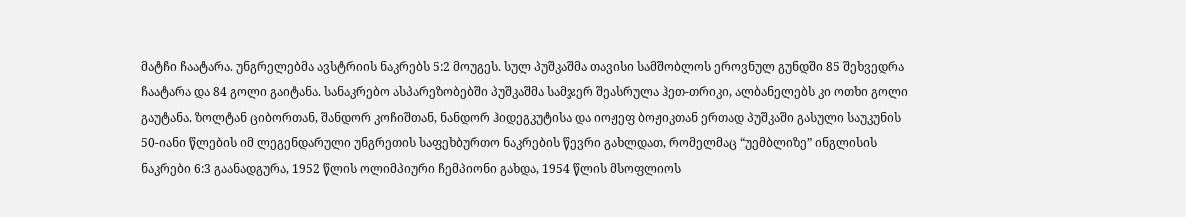მატჩი ჩაატარა. უნგრელებმა ავსტრიის ნაკრებს 5:2 მოუგეს. სულ პუშკაშმა თავისი სამშობლოს ეროვნულ გუნდში 85 შეხვედრა ჩაატარა და 84 გოლი გაიტანა. სანაკრებო ასპარეზობებში პუშკაშმა სამჯერ შეასრულა ჰეთ-თრიკი, ალბანელებს კი ოთხი გოლი გაუტანა. ზოლტან ციბორთან, შანდორ კოჩიშთან, ნანდორ ჰიდეგკუტისა და იოჟეფ ბოჟიკთან ერთად პუშკაში გასული საუკუნის 50-იანი წლების იმ ლეგენდარული უნგრეთის საფეხბურთო ნაკრების წევრი გახლდათ, რომელმაც “უემბლიზე” ინგლისის ნაკრები 6:3 გაანადგურა, 1952 წლის ოლიმპიური ჩემპიონი გახდა, 1954 წლის მსოფლიოს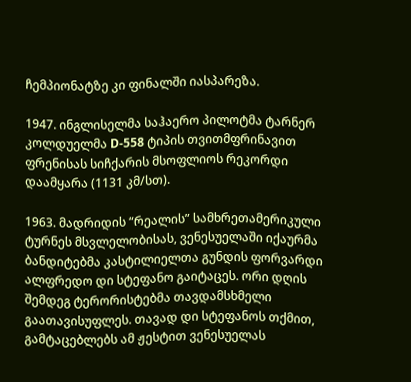ჩემპიონატზე კი ფინალში იასპარეზა.

1947. ინგლისელმა საჰაერო პილოტმა ტარნერ კოლდუელმა D-558 ტიპის თვითმფრინავით ფრენისას სიჩქარის მსოფლიოს რეკორდი დაამყარა (1131 კმ/სთ).

1963. მადრიდის “რეალის” სამხრეთამერიკული ტურნეს მსვლელობისას, ვენესუელაში იქაურმა ბანდიტებმა კასტილიელთა გუნდის ფორვარდი ალფრედო დი სტეფანო გაიტაცეს. ორი დღის შემდეგ ტერორისტებმა თავდამსხმელი გაათავისუფლეს. თავად დი სტეფანოს თქმით, გამტაცებლებს ამ ჟესტით ვენესუელას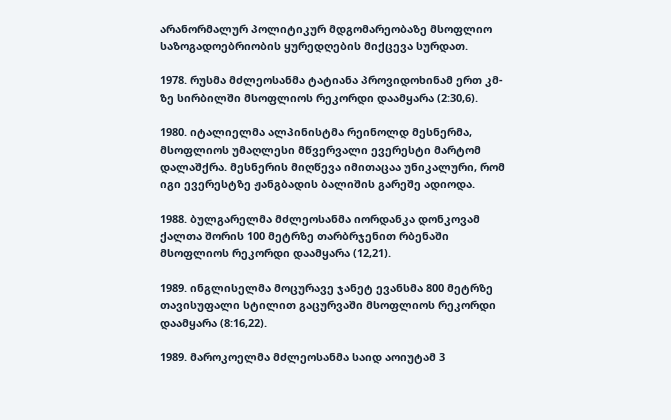არანორმალურ პოლიტიკურ მდგომარეობაზე მსოფლიო საზოგადოებრიობის ყურედღების მიქცევა სურდათ.

1978. რუსმა მძლეოსანმა ტატიანა პროვიდოხინამ ერთ კმ-ზე სირბილში მსოფლიოს რეკორდი დაამყარა (2:30,6).

1980. იტალიელმა ალპინისტმა რეინოლდ მესნერმა, მსოფლიოს უმაღლესი მწვერვალი ევერესტი მარტომ დალაშქრა. მესნერის მიღწევა იმითაცაა უნიკალური, რომ იგი ევერესტზე ჟანგბადის ბალიშის გარეშე ადიოდა.

1988. ბულგარელმა მძლეოსანმა იორდანკა დონკოვამ ქალთა შორის 100 მეტრზე თარბრჯენით რბენაში მსოფლიოს რეკორდი დაამყარა (12,21).

1989. ინგლისელმა მოცურავე ჯანეტ ევანსმა 800 მეტრზე თავისუფალი სტილით გაცურვაში მსოფლიოს რეკორდი დაამყარა (8:16,22).

1989. მაროკოელმა მძლეოსანმა საიდ აოიუტამ 3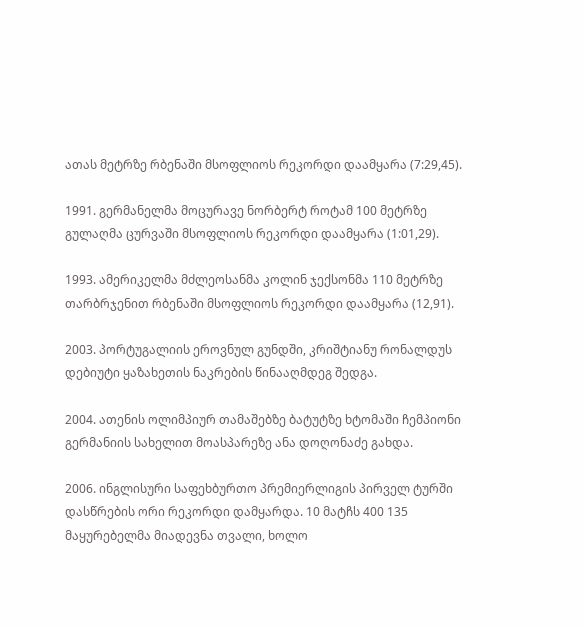ათას მეტრზე რბენაში მსოფლიოს რეკორდი დაამყარა (7:29,45).

1991. გერმანელმა მოცურავე ნორბერტ როტამ 100 მეტრზე გულაღმა ცურვაში მსოფლიოს რეკორდი დაამყარა (1:01,29).

1993. ამერიკელმა მძლეოსანმა კოლინ ჯექსონმა 110 მეტრზე თარბრჯენით რბენაში მსოფლიოს რეკორდი დაამყარა (12,91).

2003. პორტუგალიის ეროვნულ გუნდში, კრიშტიანუ რონალდუს დებიუტი ყაზახეთის ნაკრების წინააღმდეგ შედგა.

2004. ათენის ოლიმპიურ თამაშებზე ბატუტზე ხტომაში ჩემპიონი გერმანიის სახელით მოასპარეზე ანა დოღონაძე გახდა.

2006. ინგლისური საფეხბურთო პრემიერლიგის პირველ ტურში დასწრების ორი რეკორდი დამყარდა. 10 მატჩს 400 135 მაყურებელმა მიადევნა თვალი, ხოლო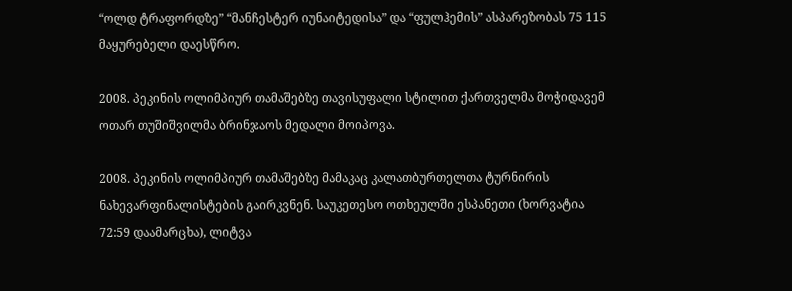“ოლდ ტრაფორდზე” “მანჩესტერ იუნაიტედისა” და “ფულჰემის” ასპარეზობას 75 115 მაყურებელი დაესწრო.

2008. პეკინის ოლიმპიურ თამაშებზე თავისუფალი სტილით ქართველმა მოჭიდავემ ოთარ თუშიშვილმა ბრინჯაოს მედალი მოიპოვა.

2008. პეკინის ოლიმპიურ თამაშებზე მამაკაც კალათბურთელთა ტურნირის ნახევარფინალისტების გაირკვნენ. საუკეთესო ოთხეულში ესპანეთი (ხორვატია 72:59 დაამარცხა), ლიტვა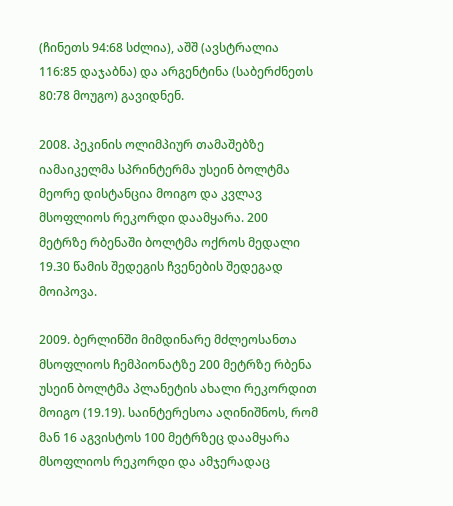(ჩინეთს 94:68 სძლია), აშშ (ავსტრალია 116:85 დაჯაბნა) და არგენტინა (საბერძნეთს 80:78 მოუგო) გავიდნენ.

2008. პეკინის ოლიმპიურ თამაშებზე იამაიკელმა სპრინტერმა უსეინ ბოლტმა მეორე დისტანცია მოიგო და კვლავ მსოფლიოს რეკორდი დაამყარა. 200 მეტრზე რბენაში ბოლტმა ოქროს მედალი 19.30 წამის შედეგის ჩვენების შედეგად მოიპოვა.

2009. ბერლინში მიმდინარე მძლეოსანთა მსოფლიოს ჩემპიონატზე 200 მეტრზე რბენა უსეინ ბოლტმა პლანეტის ახალი რეკორდით მოიგო (19.19). საინტერესოა აღინიშნოს, რომ მან 16 აგვისტოს 100 მეტრზეც დაამყარა მსოფლიოს რეკორდი და ამჯერადაც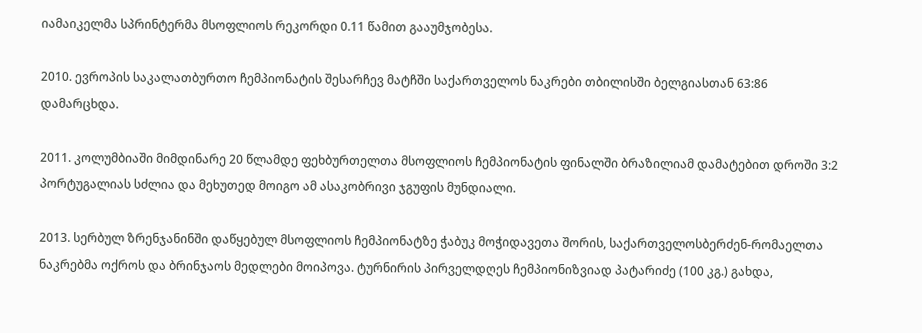იამაიკელმა სპრინტერმა მსოფლიოს რეკორდი 0.11 წამით გააუმჯობესა.

2010. ევროპის საკალათბურთო ჩემპიონატის შესარჩევ მატჩში საქართველოს ნაკრები თბილისში ბელგიასთან 63:86 დამარცხდა.

2011. კოლუმბიაში მიმდინარე 20 წლამდე ფეხბურთელთა მსოფლიოს ჩემპიონატის ფინალში ბრაზილიამ დამატებით დროში 3:2 პორტუგალიას სძლია და მეხუთედ მოიგო ამ ასაკობრივი ჯგუფის მუნდიალი.

2013. სერბულ ზრენჯანინში დაწყებულ მსოფლიოს ჩემპიონატზე ჭაბუკ მოჭიდავეთა შორის, საქართველოსბერძენ-რომაელთა ნაკრებმა ოქროს და ბრინჯაოს მედლები მოიპოვა. ტურნირის პირველდღეს ჩემპიონიზვიად პატარიძე (100 კგ.) გახდა,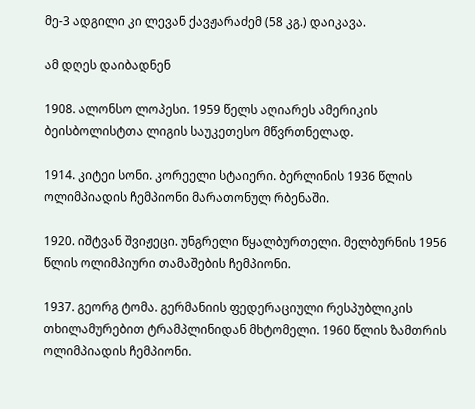მე-3 ადგილი კი ლევან ქავჟარაძემ (58 კგ.) დაიკავა.

ამ დღეს დაიბადნენ

1908. ალონსო ლოპესი. 1959 წელს აღიარეს ამერიკის ბეისბოლისტთა ლიგის საუკეთესო მწვრთნელად.

1914. კიტეი სონი. კორეელი სტაიერი. ბერლინის 1936 წლის ოლიმპიადის ჩემპიონი მარათონულ რბენაში.

1920. იშტვან შვიჟეცი. უნგრელი წყალბურთელი. მელბურნის 1956 წლის ოლიმპიური თამაშების ჩემპიონი.

1937. გეორგ ტომა. გერმანიის ფედერაციული რესპუბლიკის თხილამურებით ტრამპლინიდან მხტომელი. 1960 წლის ზამთრის ოლიმპიადის ჩემპიონი.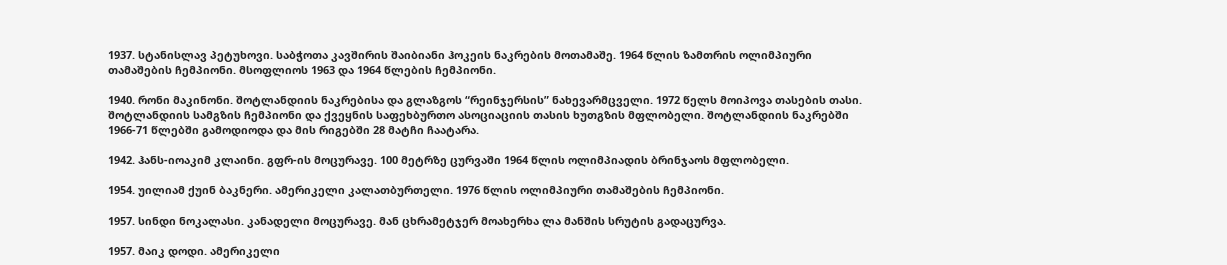1937. სტანისლავ პეტუხოვი. საბჭოთა კავშირის შაიბიანი ჰოკეის ნაკრების მოთამაშე. 1964 წლის ზამთრის ოლიმპიური თამაშების ჩემპიონი. მსოფლიოს 1963 და 1964 წლების ჩემპიონი.

1940. რონი მაკინონი. შოტლანდიის ნაკრებისა და გლაზგოს “რეინჯერსის” ნახევარმცველი. 1972 წელს მოიპოვა თასების თასი. შოტლანდიის სამგზის ჩემპიონი და ქვეყნის საფეხბურთო ასოციაციის თასის ხუთგზის მფლობელი. შოტლანდიის ნაკრებში 1966-71 წლებში გამოდიოდა და მის რიგებში 28 მატჩი ჩაატარა.

1942. ჰანს-იოაკიმ კლაინი. გფრ-ის მოცურავე. 100 მეტრზე ცურვაში 1964 წლის ოლიმპიადის ბრინჯაოს მფლობელი.

1954. უილიამ ქუინ ბაკნერი. ამერიკელი კალათბურთელი. 1976 წლის ოლიმპიური თამაშების ჩემპიონი.

1957. სინდი ნოკალასი. კანადელი მოცურავე. მან ცხრამეტჯერ მოახერხა ლა მანშის სრუტის გადაცურვა.

1957. მაიკ დოდი. ამერიკელი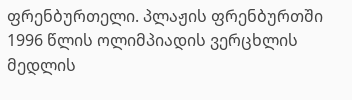ფრენბურთელი. პლაჟის ფრენბურთში 1996 წლის ოლიმპიადის ვერცხლის მედლის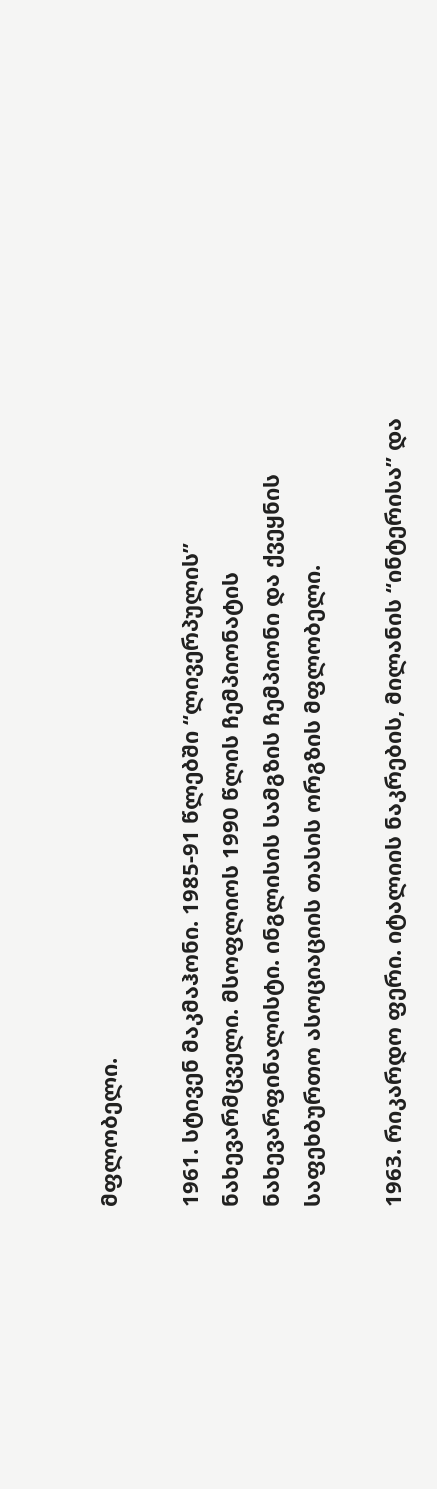მფლობელი.

1961. სტივენ მაკმაჰონი. 1985-91 წლებში “ლივერპულის” ნახევარმცველი. მსოფლიოს 1990 წლის ჩემპიონატის ნახევარფინალისტი. ინგლისის სამგზის ჩემპიონი და ქვეყნის საფეხბურთო ასოციაციის თასის ორგზის მფლობელი.

1963. რიკარდო ფერი. იტალიის ნაკრების, მილანის “ინტერისა” და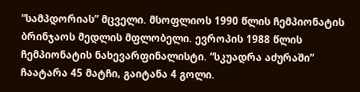“სამპდორიას” მცველი. მსოფლიოს 1990 წლის ჩემპიონატის ბრინჯაოს მედლის მფლობელი. ევროპის 1988 წლის ჩემპიონატის ნახევარფინალისტი. “სკუადრა აძურაში” ჩაატარა 45 მატჩი, გაიტანა 4 გოლი.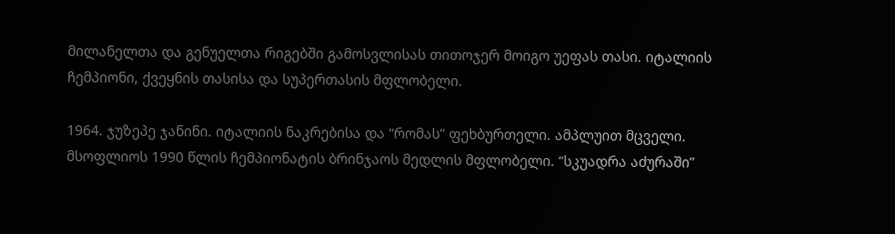მილანელთა და გენუელთა რიგებში გამოსვლისას თითოჯერ მოიგო უეფას თასი. იტალიის ჩემპიონი, ქვეყნის თასისა და სუპერთასის მფლობელი.

1964. ჯუზეპე ჯანინი. იტალიის ნაკრებისა და “რომას” ფეხბურთელი. ამპლუით მცველი. მსოფლიოს 1990 წლის ჩემპიონატის ბრინჯაოს მედლის მფლობელი. “სკუადრა აძურაში”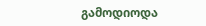გამოდიოდა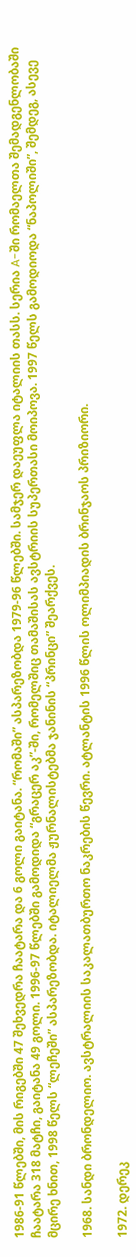1986-91 წლებში, მის რიგებში 47 შეხვედრა ჩაატარა და 6 გოლი გაიტანა. “რომაში” ასპარეზობდა 1979-96 წლებში. სამჯერ დაეუფლა იტალიის თასს. სერია A-ში რომაელთა შემადგენლობაში ჩაატარა 318 მატჩი, გაიტანა 49 გოლი. 1996-97 წლებში გამოდიდა “გრაცერ აკ”-ში, რომელშიც თამაშისას ავსტრიის სუპერთასი მოიპოვა. 1997 წელს გამოდიოდა “ნაპოლიში”, შემდეგ, ასევე მცირე ხნით, 1998 წელს “ლეჩეში” ასპარეზობდა. იტალიელმა ჟურნალისტებმა ჯანინის “პრინცი” შეარქვეს.

1968. სანდი ბრონდელიო. ავსტრალიის საკალათბურთო ნაკრების წევრი. ატლანტის 1996 წლის ოლიმპიადის ბრინჯაოს პრიზიორი.

1972. დერეკ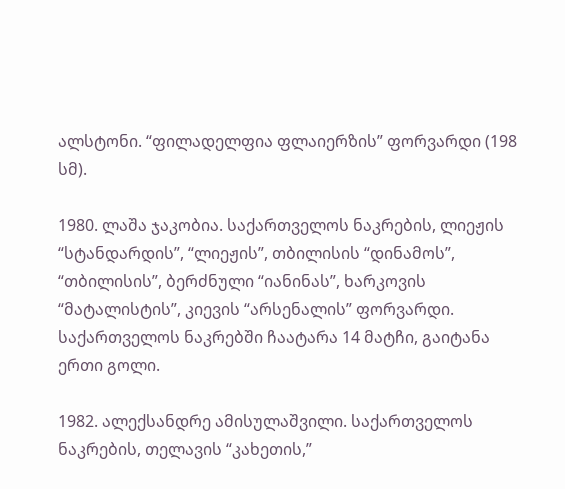ალსტონი. “ფილადელფია ფლაიერზის” ფორვარდი (198 სმ).

1980. ლაშა ჯაკობია. საქართველოს ნაკრების, ლიეჟის “სტანდარდის”, “ლიეჟის”, თბილისის “დინამოს”, “თბილისის”, ბერძნული “იანინას”, ხარკოვის “მატალისტის”, კიევის “არსენალის” ფორვარდი. საქართველოს ნაკრებში ჩაატარა 14 მატჩი, გაიტანა ერთი გოლი.

1982. ალექსანდრე ამისულაშვილი. საქართველოს ნაკრების, თელავის “კახეთის,”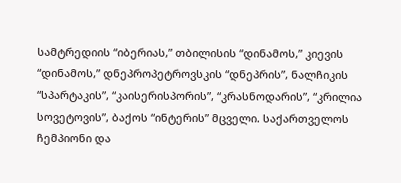სამტრედიის “იბერიას,” თბილისის “დინამოს,” კიევის “დინამოს,” დნეპროპეტროვსკის “დნეპრის”, ნალჩიკის “სპარტაკის”, “კაისერისპორის”, “კრასნოდარის”, “კრილია სოვეტოვის”, ბაქოს “ინტერის” მცველი. საქართველოს ჩემპიონი და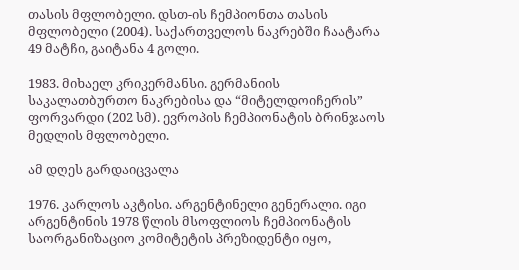თასის მფლობელი. დსთ-ის ჩემპიონთა თასის მფლობელი (2004). საქართველოს ნაკრებში ჩაატარა 49 მატჩი, გაიტანა 4 გოლი.

1983. მიხაელ კრიკერმანსი. გერმანიის საკალათბურთო ნაკრებისა და “მიტელდოიჩერის” ფორვარდი (202 სმ). ევროპის ჩემპიონატის ბრინჯაოს მედლის მფლობელი.

ამ დღეს გარდაიცვალა

1976. კარლოს აკტისი. არგენტინელი გენერალი. იგი არგენტინის 1978 წლის მსოფლიოს ჩემპიონატის საორგანიზაციო კომიტეტის პრეზიდენტი იყო,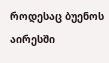როდესაც ბუენოს აირესში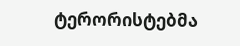ტერორისტებმა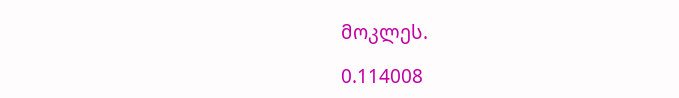მოკლეს.

0.114008